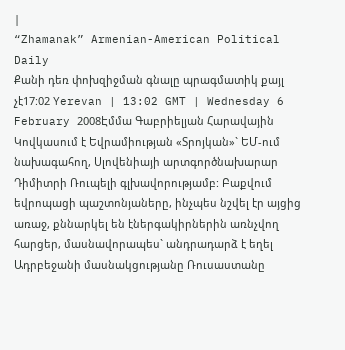|
“Zhamanak” Armenian-American Political Daily
Քանի դեռ փոխզիջման գնալը պրագմատիկ քայլ չէ17:02 Yerevan | 13:02 GMT | Wednesday 6 February 2008Էմմա Գաբրիելյան Հարավային Կովկասում է Եվրամիության «Տրոյկան»` ԵՄ-ում նախագահող, Սլովենիայի արտգործնախարար Դիմիտրի Ռուպելի գլխավորությամբ: Բաքվում եվրոպացի պաշտոնյաները, ինչպես նշվել էր այցից առաջ, քննարկել են էներգակիրներին առնչվող հարցեր, մասնավորապես` անդրադարձ է եղել Ադրբեջանի մասնակցությանը Ռուսաստանը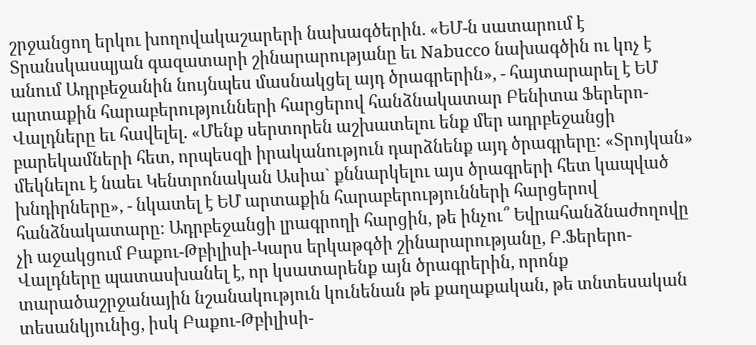շրջանցող երկու խողովակաշարերի նախագծերին. «ԵՄ-ն սատարում է Տրանսկասպյան գազատարի շինարարությանը եւ Nabucco նախագծին ու կոչ է անում Ադրբեջանին նույնպես մասնակցել այդ ծրագրերին», - հայտարարել է ԵՄ արտաքին հարաբերությունների հարցերով հանձնակատար Բենիտա Ֆերերո-Վալդները եւ հավելել. «Մենք սերտորեն աշխատելու ենք մեր ադրբեջանցի բարեկամների հետ, որպեսզի իրականություն դարձնենք այդ ծրագրերը: «Տրոյկան» մեկնելու է նաեւ Կենտրոնական Ասիա` քննարկելու այս ծրագրերի հետ կապված խնդիրները», - նկատել է ԵՄ արտաքին հարաբերությունների հարցերով հանձնակատարը: Ադրբեջանցի լրագրողի հարցին, թե ինչու՞ Եվրահանձնաժողովը չի աջակցում Բաքու-Թբիլիսի-Կարս երկաթգծի շինարարությանը, Բ.Ֆերերո-Վալդները պատասխանել է, որ կսատարենք այն ծրագրերին, որոնք տարածաշրջանային նշանակություն կունենան թե քաղաքական, թե տնտեսական տեսանկյունից, իսկ Բաքու-Թբիլիսի-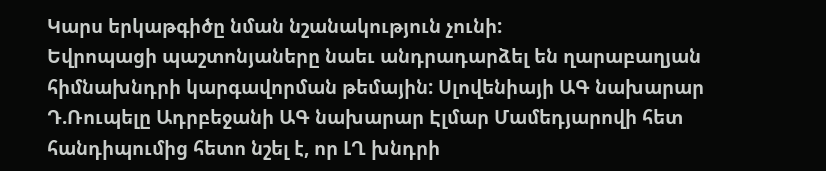Կարս երկաթգիծը նման նշանակություն չունի:
Եվրոպացի պաշտոնյաները նաեւ անդրադարձել են ղարաբաղյան հիմնախնդրի կարգավորման թեմային: Սլովենիայի ԱԳ նախարար Դ.Ռուպելը Ադրբեջանի ԱԳ նախարար Էլմար Մամեդյարովի հետ հանդիպումից հետո նշել է, որ ԼՂ խնդրի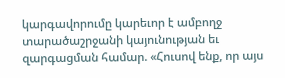կարգավորումը կարեւոր է ամբողջ տարածաշրջանի կայունության եւ զարգացման համար. «Հուսով ենք, որ այս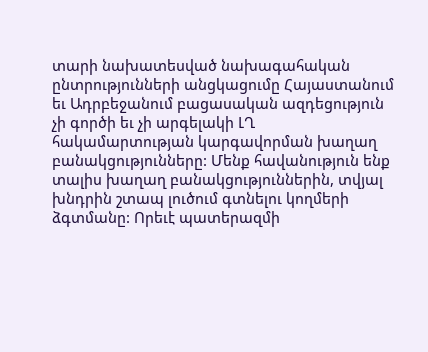տարի նախատեսված նախագահական ընտրությունների անցկացումը Հայաստանում եւ Ադրբեջանում բացասական ազդեցություն չի գործի եւ չի արգելակի ԼՂ հակամարտության կարգավորման խաղաղ բանակցությունները: Մենք հավանություն ենք տալիս խաղաղ բանակցություններին, տվյալ խնդրին շտապ լուծում գտնելու կողմերի ձգտմանը: Որեւէ պատերազմի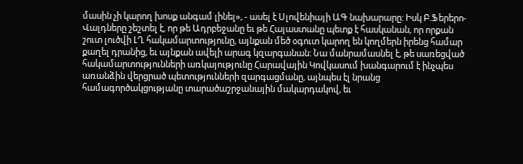մասին չի կարող խոսք անգամ լինել», - ասել է Սլովենիայի ԱԳ նախարարը: Իսկ Բ.Ֆերերո-Վալդները շեշտել է, որ թե Ադրբեջանը եւ թե Հայաստանը պետք է հասկանան, որ որքան շուտ լուծվի ԼՂ հակամարտությունը, այնքան մեծ օգուտ կարող են կողմերն իրենց համար քաղել դրանից, եւ այնքան ավելի արագ կզարգանան: Նա մանրամասնել է, թե սառեցված հակամարտությունների առկայությունը Հարավային Կովկասում խանգարում է ինչպես առանձին վերցրած պետությունների զարգացմանը, այնպես էլ նրանց համագործակցությանը տարածաշրջանային մակարդակով, եւ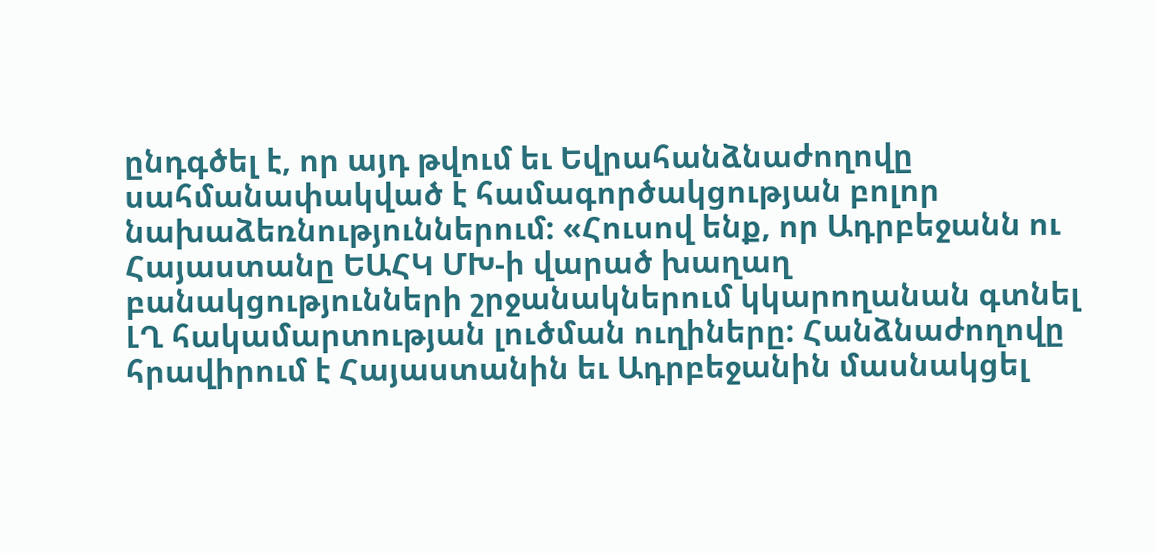ընդգծել է, որ այդ թվում եւ Եվրահանձնաժողովը սահմանափակված է համագործակցության բոլոր նախաձեռնություններում: «Հուսով ենք, որ Ադրբեջանն ու Հայաստանը ԵԱՀԿ ՄԽ-ի վարած խաղաղ բանակցությունների շրջանակներում կկարողանան գտնել ԼՂ հակամարտության լուծման ուղիները: Հանձնաժողովը հրավիրում է Հայաստանին եւ Ադրբեջանին մասնակցել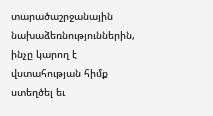տարածաշրջանային նախաձեռնություններին, ինչը կարող է վստահության հիմք ստեղծել եւ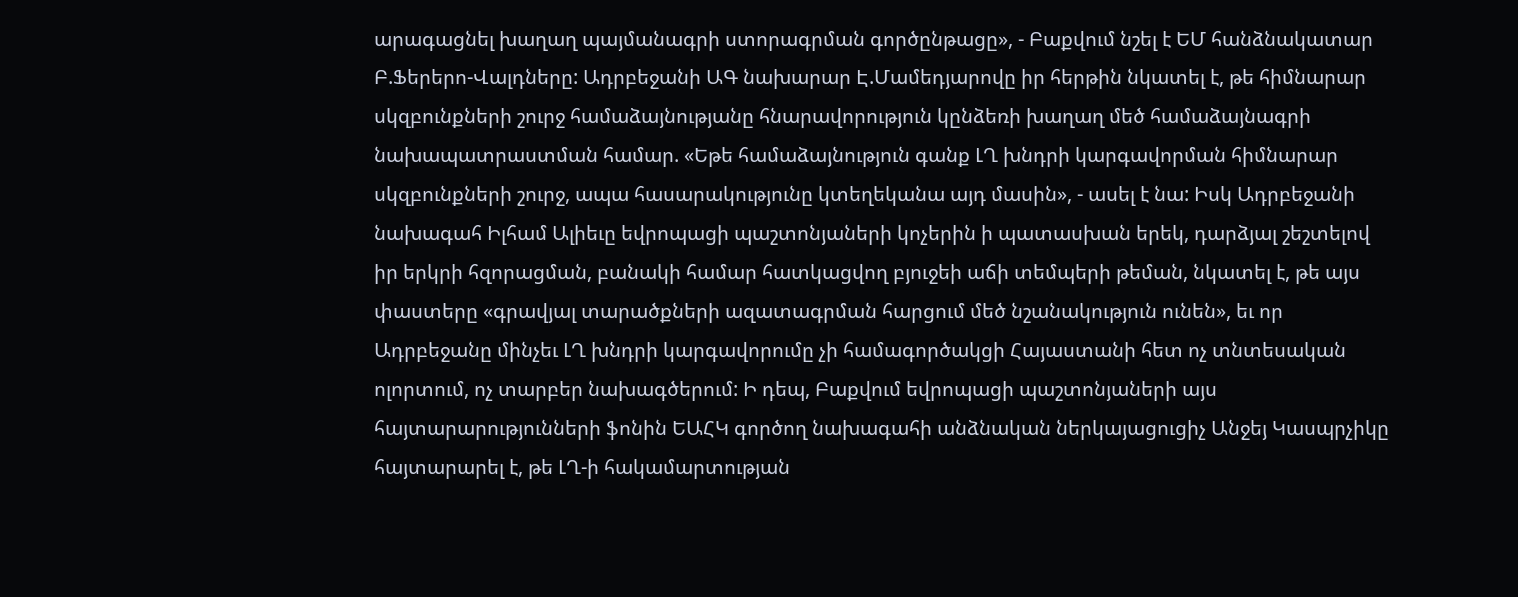արագացնել խաղաղ պայմանագրի ստորագրման գործընթացը», - Բաքվում նշել է ԵՄ հանձնակատար Բ.Ֆերերո-Վալդները: Ադրբեջանի ԱԳ նախարար Է.Մամեդյարովը իր հերթին նկատել է, թե հիմնարար սկզբունքների շուրջ համաձայնությանը հնարավորություն կընձեռի խաղաղ մեծ համաձայնագրի նախապատրաստման համար. «Եթե համաձայնություն գանք ԼՂ խնդրի կարգավորման հիմնարար սկզբունքների շուրջ, ապա հասարակությունը կտեղեկանա այդ մասին», - ասել է նա: Իսկ Ադրբեջանի նախագահ Իլհամ Ալիեւը եվրոպացի պաշտոնյաների կոչերին ի պատասխան երեկ, դարձյալ շեշտելով իր երկրի հզորացման, բանակի համար հատկացվող բյուջեի աճի տեմպերի թեման, նկատել է, թե այս փաստերը «գրավյալ տարածքների ազատագրման հարցում մեծ նշանակություն ունեն», եւ որ Ադրբեջանը մինչեւ ԼՂ խնդրի կարգավորումը չի համագործակցի Հայաստանի հետ ոչ տնտեսական ոլորտում, ոչ տարբեր նախագծերում: Ի դեպ, Բաքվում եվրոպացի պաշտոնյաների այս հայտարարությունների ֆոնին ԵԱՀԿ գործող նախագահի անձնական ներկայացուցիչ Անջեյ Կասպրչիկը հայտարարել է, թե ԼՂ-ի հակամարտության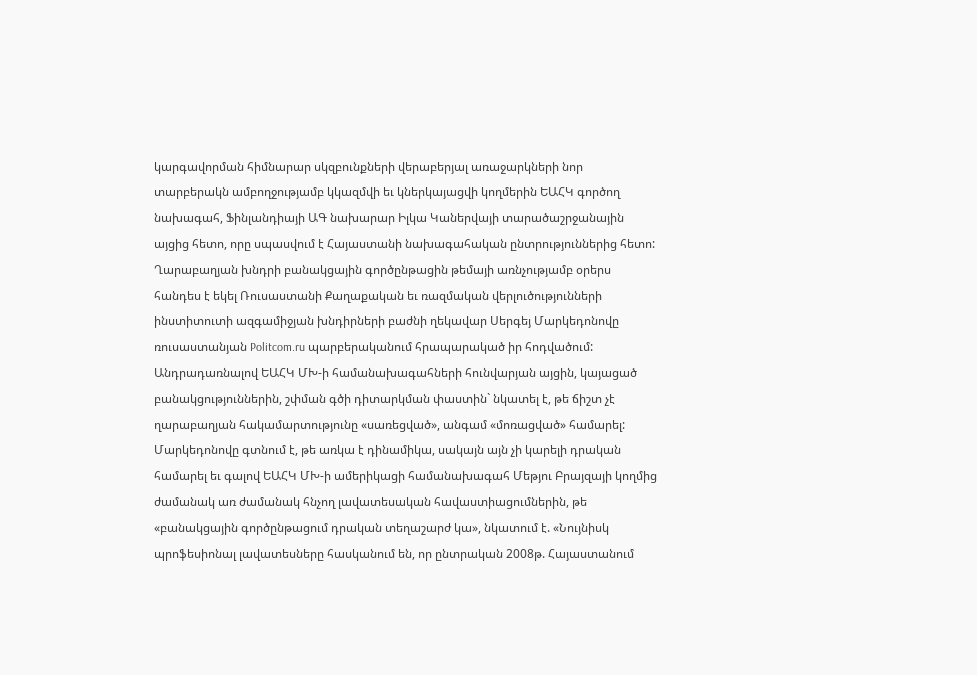կարգավորման հիմնարար սկզբունքների վերաբերյալ առաջարկների նոր տարբերակն ամբողջությամբ կկազմվի եւ կներկայացվի կողմերին ԵԱՀԿ գործող նախագահ, Ֆինլանդիայի ԱԳ նախարար Իլկա Կաներվայի տարածաշրջանային այցից հետո, որը սպասվում է Հայաստանի նախագահական ընտրություններից հետո: Ղարաբաղյան խնդրի բանակցային գործընթացին թեմայի առնչությամբ օրերս հանդես է եկել Ռուսաստանի Քաղաքական եւ ռազմական վերլուծությունների ինստիտուտի ազգամիջյան խնդիրների բաժնի ղեկավար Սերգեյ Մարկեդոնովը ռուսաստանյան Politcom.ru պարբերականում հրապարակած իր հոդվածում: Անդրադառնալով ԵԱՀԿ ՄԽ-ի համանախագահների հունվարյան այցին, կայացած բանակցություններին, շփման գծի դիտարկման փաստին` նկատել է, թե ճիշտ չէ ղարաբաղյան հակամարտությունը «սառեցված», անգամ «մոռացված» համարել: Մարկեդոնովը գտնում է, թե առկա է դինամիկա, սակայն այն չի կարելի դրական համարել եւ գալով ԵԱՀԿ ՄԽ-ի ամերիկացի համանախագահ Մեթյու Բրայզայի կողմից ժամանակ առ ժամանակ հնչող լավատեսական հավաստիացումներին, թե «բանակցային գործընթացում դրական տեղաշարժ կա», նկատում է. «Նույնիսկ պրոֆեսիոնալ լավատեսները հասկանում են, որ ընտրական 2008թ. Հայաստանում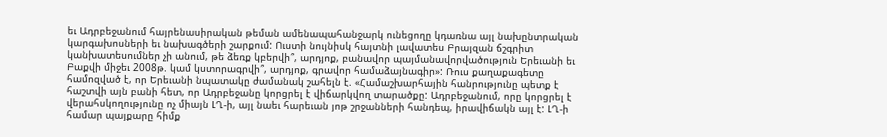եւ Ադրբեջանում հայրենասիրական թեման ամենապահանջարկ ունեցողը կդառնա այլ նախընտրական կարգախոսների եւ նախագծերի շարքում: Ուստի նույնիսկ հայտնի լավատես Բրայզան ճշգրիտ կանխատեսումներ չի անում, թե ձեռք կբերվի՞, արդյոք, բանավոր պայմանավորվածություն Երեւանի եւ Բաքվի միջեւ 2008թ. կամ կստորագրվի՞, արդյոք, գրավոր համաձայնագիր»: Ռուս քաղաքագետը համոզված է, որ Երեւանի նպատակը ժամանակ շահելն է. «Համաշխարհային հանրությունը պետք է հաշտվի այն բանի հետ, որ Ադրբեջանը կորցրել է վիճարկվող տարածքը: Ադրբեջանում, որը կորցրել է վերահսկողությունը ոչ միայն ԼՂ-ի, այլ նաեւ հարեւան յոթ շրջանների հանդեպ, իրավիճակն այլ է: ԼՂ-ի համար պայքարը հիմք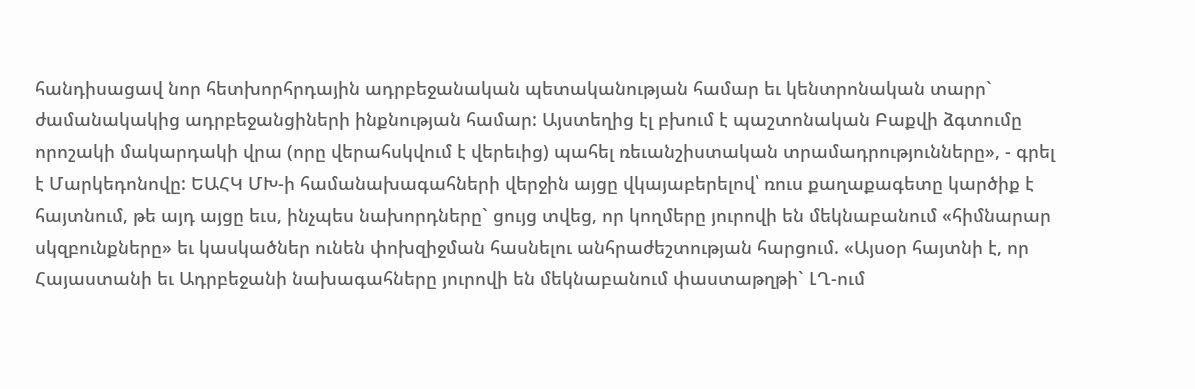հանդիսացավ նոր հետխորհրդային ադրբեջանական պետականության համար եւ կենտրոնական տարր` ժամանակակից ադրբեջանցիների ինքնության համար: Այստեղից էլ բխում է պաշտոնական Բաքվի ձգտումը որոշակի մակարդակի վրա (որը վերահսկվում է վերեւից) պահել ռեւանշիստական տրամադրությունները», - գրել է Մարկեդոնովը: ԵԱՀԿ ՄԽ-ի համանախագահների վերջին այցը վկայաբերելով՝ ռուս քաղաքագետը կարծիք է հայտնում, թե այդ այցը եւս, ինչպես նախորդները` ցույց տվեց, որ կողմերը յուրովի են մեկնաբանում «հիմնարար սկզբունքները» եւ կասկածներ ունեն փոխզիջման հասնելու անհրաժեշտության հարցում. «Այսօր հայտնի է, որ Հայաստանի եւ Ադրբեջանի նախագահները յուրովի են մեկնաբանում փաստաթղթի` ԼՂ-ում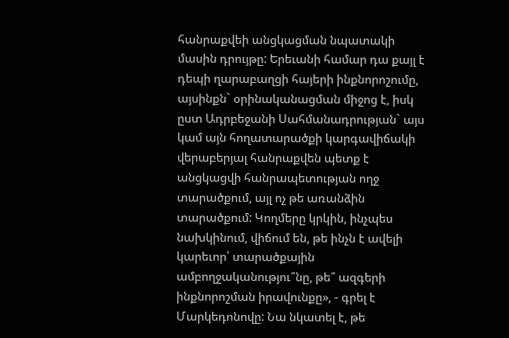հանրաքվեի անցկացման նպատակի մասին դրույթը: Երեւանի համար դա քայլ է դեպի ղարաբաղցի հայերի ինքնորոշումը, այսինքն` օրինականացման միջոց է, իսկ ըստ Ադրբեջանի Սահմանադրության` այս կամ այն հողատարածքի կարգավիճակի վերաբերյալ հանրաքվեն պետք է անցկացվի հանրապետության ողջ տարածքում, այլ ոչ թե առանձին տարածքում: Կողմերը կրկին, ինչպես նախկինում, վիճում են, թե ինչն է ավելի կարեւոր՝ տարածքային ամբողջականությու՞նը, թե՞ ազգերի ինքնորոշման իրավունքը», - գրել է Մարկեդոնովը: Նա նկատել է, թե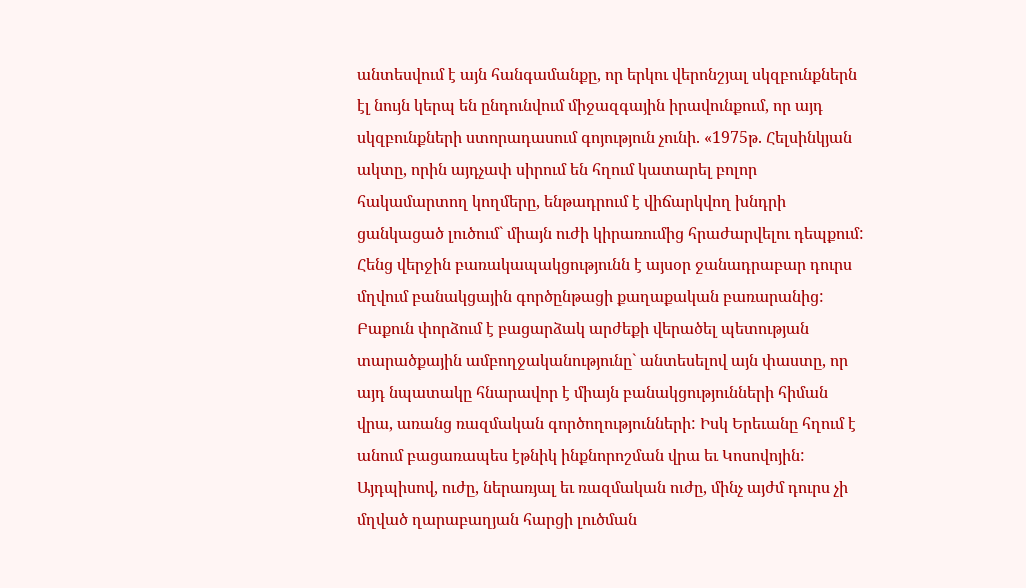անտեսվում է այն հանգամանքը, որ երկու վերոնշյալ սկզբունքներն էլ նույն կերպ են ընդունվում միջազգային իրավունքում, որ այդ սկզբունքների ստորադասում գոյություն չունի. «1975թ. Հելսինկյան ակտը, որին այդչափ սիրում են հղում կատարել բոլոր հակամարտող կողմերը, ենթադրում է վիճարկվող խնդրի ցանկացած լուծում` միայն ուժի կիրառումից հրաժարվելու դեպքում: Հենց վերջին բառակապակցությունն է այսօր ջանադրաբար դուրս մղվում բանակցային գործընթացի քաղաքական բառարանից: Բաքուն փորձում է բացարձակ արժեքի վերածել պետության տարածքային ամբողջականությունը` անտեսելով այն փաստը, որ այդ նպատակը հնարավոր է միայն բանակցությունների հիման վրա, առանց ռազմական գործողությունների: Իսկ Երեւանը հղում է անում բացառապես էթնիկ ինքնորոշման վրա եւ Կոսովոյին: Այդպիսով, ուժը, ներառյալ եւ ռազմական ուժը, մինչ այժմ դուրս չի մղված ղարաբաղյան հարցի լուծման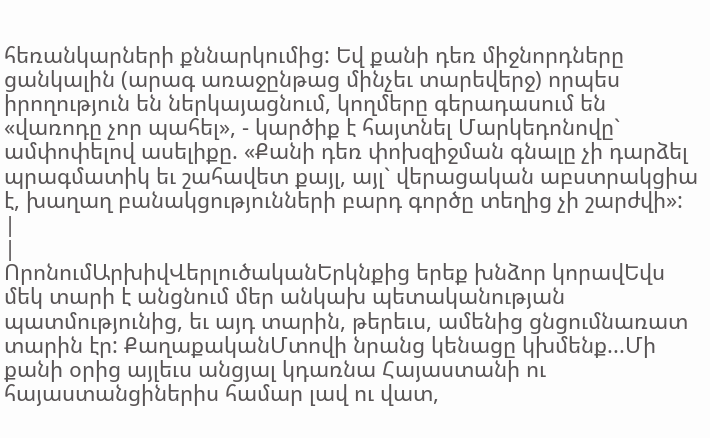հեռանկարների քննարկումից: Եվ քանի դեռ միջնորդները ցանկալին (արագ առաջընթաց մինչեւ տարեվերջ) որպես իրողություն են ներկայացնում, կողմերը գերադասում են «վառոդը չոր պահել», - կարծիք է հայտնել Մարկեդոնովը` ամփոփելով ասելիքը. «Քանի դեռ փոխզիջման գնալը չի դարձել պրագմատիկ եւ շահավետ քայլ, այլ` վերացական աբստրակցիա է, խաղաղ բանակցությունների բարդ գործը տեղից չի շարժվի»: |
|
ՈրոնումԱրխիվՎերլուծականԵրկնքից երեք խնձոր կորավԵվս մեկ տարի է անցնում մեր անկախ պետականության պատմությունից, եւ այդ տարին, թերեւս, ամենից ցնցումնառատ տարին էր: ՔաղաքականՄտովի նրանց կենացը կխմենք...Մի քանի օրից այլեւս անցյալ կդառնա Հայաստանի ու հայաստանցիներիս համար լավ ու վատ,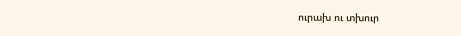ուրախ ու տխուր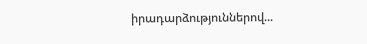իրադարձություններով...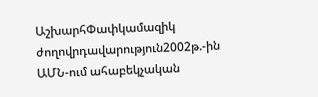ԱշխարհՓափկամազիկ ժողովրդավարություն2002թ.-ին ԱՄՆ-ում ահաբեկչական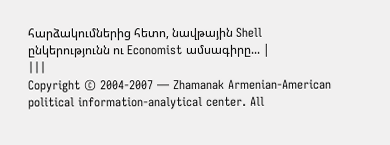հարձակումներից հետո, նավթային Shell ընկերությունն ու Economist ամսագիրը... |
|||
Copyright © 2004-2007 — Zhamanak Armenian-American political information-analytical center. All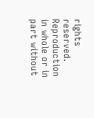rights reserved. Reproduction in whole or in part without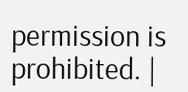permission is prohibited. |